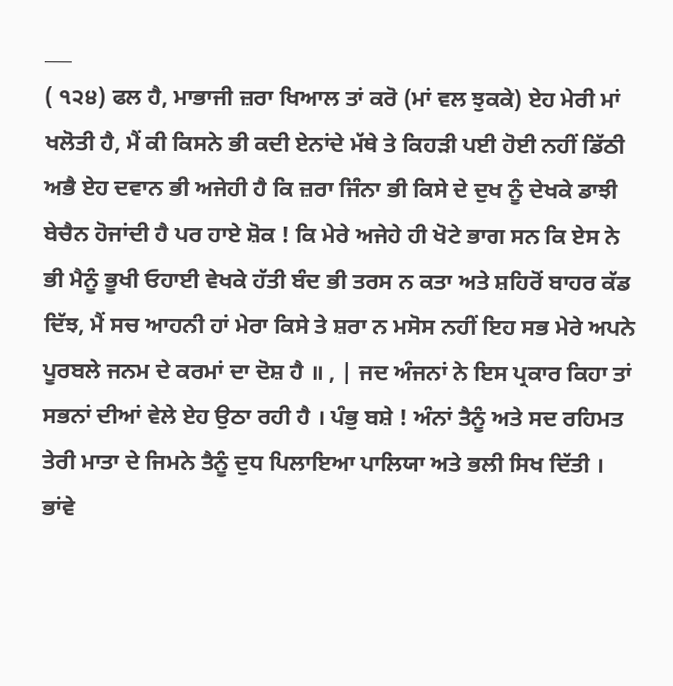___
( ੧੨੪) ਫਲ ਹੈ, ਮਾਭਾਜੀ ਜ਼ਰਾ ਖਿਆਲ ਤਾਂ ਕਰੋ (ਮਾਂ ਵਲ ਝੁਕਕੇ) ਏਹ ਮੇਰੀ ਮਾਂ ਖਲੋਤੀ ਹੈ, ਮੈਂ ਕੀ ਕਿਸਨੇ ਭੀ ਕਦੀ ਏਨਾਂਦੇ ਮੱਥੇ ਤੇ ਕਿਹੜੀ ਪਈ ਹੋਈ ਨਹੀਂ ਡਿੱਠੀ ਅਭੈ ਏਹ ਦਵਾਨ ਭੀ ਅਜੇਹੀ ਹੈ ਕਿ ਜ਼ਰਾ ਜਿੰਨਾ ਭੀ ਕਿਸੇ ਦੇ ਦੁਖ ਨੂੰ ਦੇਖਕੇ ਡਾਝੀ ਬੇਚੈਨ ਹੋਜਾਂਦੀ ਹੈ ਪਰ ਹਾਏ ਸ਼ੋਕ ! ਕਿ ਮੇਰੇ ਅਜੇਹੇ ਹੀ ਖੋਟੇ ਭਾਗ ਸਨ ਕਿ ਏਸ ਨੇ ਭੀ ਮੈਨੂੰ ਭੂਖੀ ਓਹਾਈ ਵੇਖਕੇ ਹੱਤੀ ਬੰਦ ਭੀ ਤਰਸ ਨ ਕਤਾ ਅਤੇ ਸ਼ਹਿਰੋਂ ਬਾਹਰ ਕੱਡ ਦਿੱਝ, ਮੈਂ ਸਚ ਆਹਨੀ ਹਾਂ ਮੇਰਾ ਕਿਸੇ ਤੇ ਸ਼ਰਾ ਨ ਮਸੋਸ ਨਹੀਂ ਇਹ ਸਭ ਮੇਰੇ ਅਪਨੇ ਪੂਰਬਲੇ ਜਨਮ ਦੇ ਕਰਮਾਂ ਦਾ ਦੋਸ਼ ਹੈ ॥ , | ਜਦ ਅੰਜਨਾਂ ਨੇ ਇਸ ਪ੍ਰਕਾਰ ਕਿਹਾ ਤਾਂ ਸਭਨਾਂ ਦੀਆਂ ਵੇਲੇ ਏਹ ਉਠਾ ਰਹੀ ਹੈ । ਪੰਭੁ ਬਸ਼ੇ ! ਅੰਨਾਂ ਤੈਨੂੰ ਅਤੇ ਸਦ ਰਹਿਮਤ ਤੇਰੀ ਮਾਤਾ ਦੇ ਜਿਮਨੇ ਤੈਨੂੰ ਦੁਧ ਪਿਲਾਇਆ ਪਾਲਿਯਾ ਅਤੇ ਭਲੀ ਸਿਖ ਦਿੱਤੀ । ਭਾਂਵੇ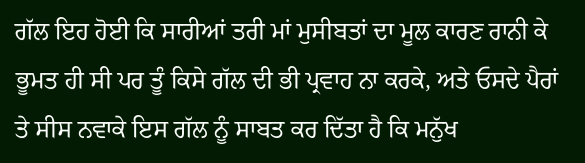ਗੱਲ ਇਹ ਹੋਈ ਕਿ ਸਾਰੀਆਂ ਤਰੀ ਮਾਂ ਮੁਸੀਬਤਾਂ ਦਾ ਮੂਲ ਕਾਰਣ ਰਾਨੀ ਕੇ ਭੂਮਤ ਹੀ ਸੀ ਪਰ ਤੂੰ ਕਿਸੇ ਗੱਲ ਦੀ ਭੀ ਪ੍ਰਵਾਹ ਨਾ ਕਰਕੇ, ਅਤੇ ਓਸਦੇ ਪੈਰਾਂ ਤੇ ਸੀਸ ਨਵਾਕੇ ਇਸ ਗੱਲ ਨੂੰ ਸਾਬਤ ਕਰ ਦਿੱਤਾ ਹੈ ਕਿ ਮਨੁੱਖ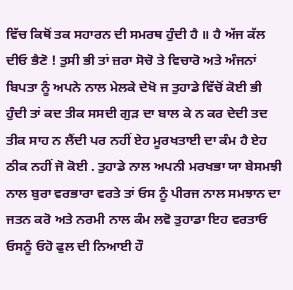ਵਿੱਚ ਕਿਥੋਂ ਤਕ ਸਹਾਰਨ ਦੀ ਸਮਰਥ ਹੁੰਦੀ ਹੈ ॥ ਹੈ ਅੱਜ ਕੱਲ ਦੀਓ ਭੈਣੋ ! ਤੁਸੀ ਭੀ ਤਾਂ ਜ਼ਰਾ ਸੋਚੋ ਤੇ ਵਿਚਾਰੋ ਅਤੇ ਅੰਜਨਾਂ ਬਿਪਤਾ ਨੂੰ ਅਪਨੇ ਨਾਲ ਮੇਲਕੇ ਦੇਖੋ ਜ ਤੁਹਾਡੇ ਵਿੱਚੋਂ ਕੋਈ ਭੀ ਹੁੰਦੀ ਤਾਂ ਕਦ ਤੀਕ ਸਸਦੀ ਗੁੜ ਦਾ ਬਾਲ ਕੇ ਨ ਕਰ ਦੇਦੀ ਤਦ ਤੀਕ ਸਾਹ ਨ ਲੈਂਦੀ ਪਰ ਨਹੀਂ ਏਹ ਮੂਰਖਤਾਈ ਦਾ ਕੰਮ ਹੈ ਏਹ ਠੀਕ ਨਹੀਂ ਜੋ ਕੋਈ . ਤੁਹਾਡੇ ਨਾਲ ਅਪਨੀ ਮਰਖਭਾ ਯਾ ਬੇਸਮਝੀ ਨਾਲ ਬੁਰਾ ਵਰਭਾਰਾ ਵਰਤੇ ਤਾਂ ਓਸ ਨੂੰ ਪੀਰਜ ਨਾਲ ਸਮਝਾਨ ਦਾ ਜਤਨ ਕਰੋ ਅਤੇ ਨਰਮੀ ਨਾਲ ਕੰਮ ਲਵੋ ਤੁਹਾਡਾ ਇਹ ਵਰਤਾਓ ਓਸਨੂੰ ਓਹੋ ਫੁਲ ਦੀ ਨਿਆਈ ਹੌ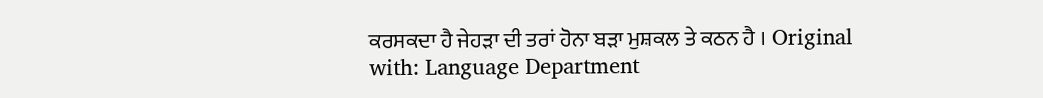ਕਰਸਕਦਾ ਹੈ ਜੇਹੜਾ ਦੀ ਤਰਾਂ ਹੋਨਾ ਬੜਾ ਮੁਸ਼ਕਲ ਤੇ ਕਠਨ ਹੈ । Original with: Language Department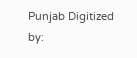Punjab Digitized by: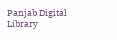Panjab Digital Library